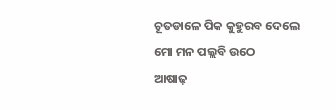ଚୂତଡାଳେ ପିକ କୁହୁରବ ଦେଲେ
ମୋ ମନ ପଲ୍ଲବି ଉଠେ
ଆଷାଢ଼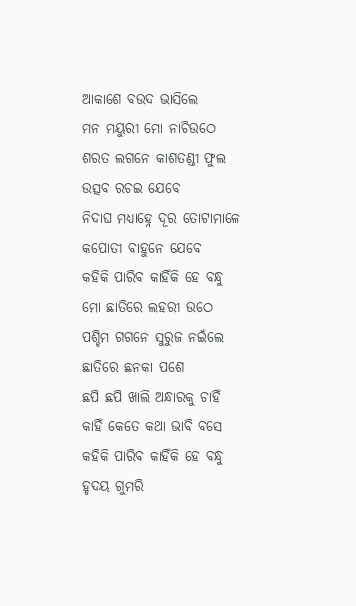ଆକାଶେ ବଉଦ ଭାସିଲେ
ମନ ମୟୁରୀ ମୋ ନାଚିଉଠେ
ଶରତ ଲଗନେ କାଶତଣ୍ଡୀ ଫୁଲ
ଉତ୍ସବ ରଚଇ ଯେବେ
ନିଦାଘ ମଧ୍ୟାହ୍ନେ ଦୂର ତୋଟାମାଳେ
କପୋତୀ ବାହୁନେ ଯେବେ
କହିକି ପାରିବ କାହିଁକି ହେ ବନ୍ଧୁ
ମୋ ଛାତିରେ ଲହରୀ ଉଠେ
ପଶ୍ଚିମ ଗଗନେ ସୁରୁଜ ନଇଁଲେ
ଛାତିରେ ଛନକା ପଶେ
ଛପି ଛପି ଖାଲି ଅନ୍ଧାରକୁ ଚାହିଁ
କାହିଁ କେତେ କଥା ଭାବି ବସେ
କହିକି ପାରିବ କାହିଁକି ହେ ବନ୍ଧୁ
ହୃଦୟ ଗୁମରି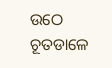ଉଠେ
ଚୂତଡାଳେ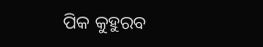ପିକ କୁହୁରବ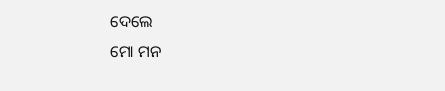ଦେଲେ
ମୋ ମନ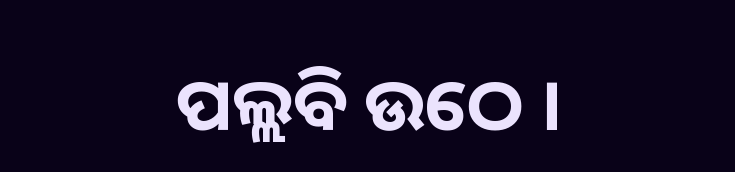ପଲ୍ଲବି ଉଠେ ।